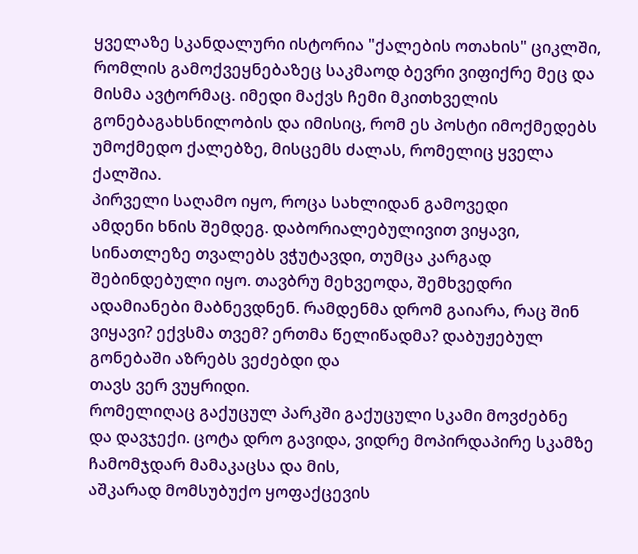ყველაზე სკანდალური ისტორია "ქალების ოთახის" ციკლში, რომლის გამოქვეყნებაზეც საკმაოდ ბევრი ვიფიქრე მეც და მისმა ავტორმაც. იმედი მაქვს ჩემი მკითხველის გონებაგახსნილობის და იმისიც, რომ ეს პოსტი იმოქმედებს უმოქმედო ქალებზე, მისცემს ძალას, რომელიც ყველა ქალშია.
პირველი საღამო იყო, როცა სახლიდან გამოვედი
ამდენი ხნის შემდეგ. დაბორიალებულივით ვიყავი,
სინათლეზე თვალებს ვჭუტავდი, თუმცა კარგად შებინდებული იყო. თავბრუ მეხვეოდა, შემხვედრი
ადამიანები მაბნევდნენ. რამდენმა დრომ გაიარა, რაც შინ ვიყავი? ექვსმა თვემ? ერთმა წელიწადმა? დაბუჟებულ გონებაში აზრებს ვეძებდი და
თავს ვერ ვუყრიდი.
რომელიღაც გაქუცულ პარკში გაქუცული სკამი მოვძებნე
და დავჯექი. ცოტა დრო გავიდა, ვიდრე მოპირდაპირე სკამზე ჩამომჯდარ მამაკაცსა და მის,
აშკარად მომსუბუქო ყოფაქცევის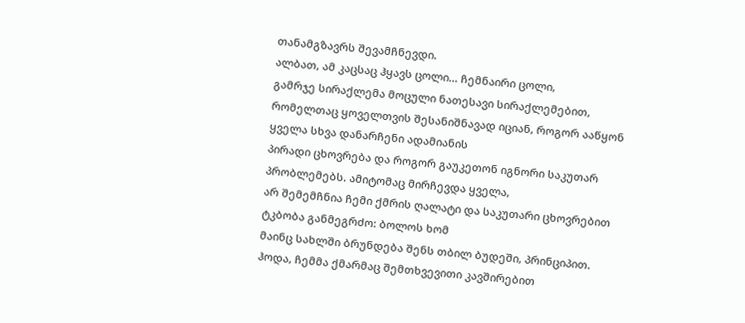თანამგზავრს შევამჩნევდი.
ალბათ, ამ კაცსაც ჰყავს ცოლი… ჩემნაირი ცოლი,
გამრჯე სირაქლემა მოცული ნათესავი სირაქლემებით,
რომელთაც ყოველთვის შესანიშნავად იციან, როგორ ააწყონ ყველა სხვა დანარჩენი ადამიანის
პირადი ცხოვრება და როგორ გაუკეთონ იგნორი საკუთარ პრობლემებს. ამიტომაც მირჩევდა ყველა,
არ შემემჩნია ჩემი ქმრის ღალატი და საკუთარი ცხოვრებით ტკბობა განმეგრძო: ბოლოს ხომ
მაინც სახლში ბრუნდება შენს თბილ ბუდეში, პრინციპით.
ჰოდა, ჩემმა ქმარმაც შემთხვევითი კავშირებით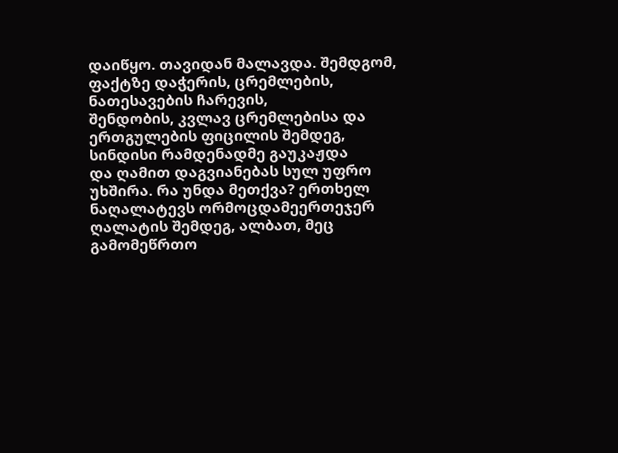დაიწყო. თავიდან მალავდა. შემდგომ, ფაქტზე დაჭერის, ცრემლების, ნათესავების ჩარევის,
შენდობის, კვლავ ცრემლებისა და ერთგულების ფიცილის შემდეგ, სინდისი რამდენადმე გაუკაჟდა
და ღამით დაგვიანებას სულ უფრო უხშირა. რა უნდა მეთქვა? ერთხელ ნაღალატევს ორმოცდამეერთეჯერ
ღალატის შემდეგ, ალბათ, მეც გამომეწრთო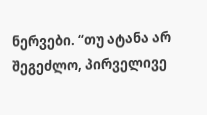ნერვები. “თუ ატანა არ შეგეძლო, პირველივე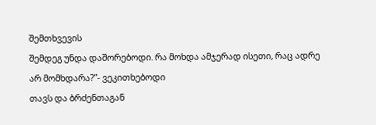შემთხვევის
შემდეგ უნდა დაშორებოდი. რა მოხდა ამჯერად ისეთი, რაც ადრე არ მომხდარა?”- ვეკითხებოდი
თავს და ბრძენთაგან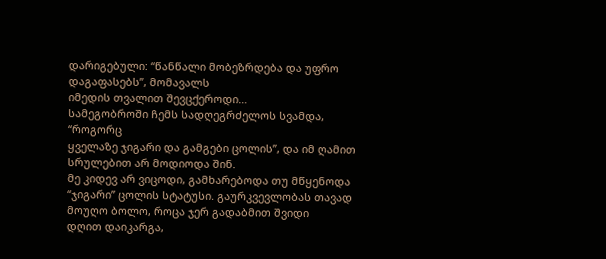დარიგებული: “წანწალი მობეზრდება და უფრო დაგაფასებს”, მომავალს
იმედის თვალით შევცქეროდი…
სამეგობროში ჩემს სადღეგრძელოს სვამდა, “როგორც
ყველაზე ჯიგარი და გამგები ცოლის”, და იმ ღამით სრულებით არ მოდიოდა შინ.
მე კიდევ არ ვიცოდი, გამხარებოდა თუ მწყენოდა
“ჯიგარი” ცოლის სტატუსი. გაურკვევლობას თავად მოუღო ბოლო, როცა ჯერ გადაბმით შვიდი
დღით დაიკარგა,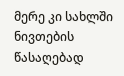მერე კი სახლში ნივთების წასაღებად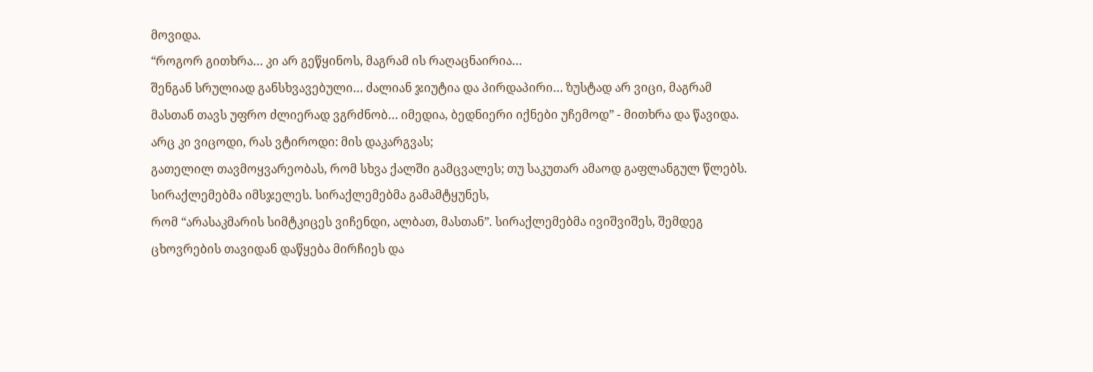მოვიდა.
“როგორ გითხრა… კი არ გეწყინოს, მაგრამ ის რაღაცნაირია…
შენგან სრულიად განსხვავებული… ძალიან ჯიუტია და პირდაპირი… ზუსტად არ ვიცი, მაგრამ
მასთან თავს უფრო ძლიერად ვგრძნობ… იმედია, ბედნიერი იქნები უჩემოდ” - მითხრა და წავიდა.
არც კი ვიცოდი, რას ვტიროდი: მის დაკარგვას;
გათელილ თავმოყვარეობას, რომ სხვა ქალში გამცვალეს; თუ საკუთარ ამაოდ გაფლანგულ წლებს.
სირაქლემებმა იმსჯელეს. სირაქლემებმა გამამტყუნეს,
რომ “არასაკმარის სიმტკიცეს ვიჩენდი, ალბათ, მასთან”. სირაქლემებმა ივიშვიშეს, შემდეგ
ცხოვრების თავიდან დაწყება მირჩიეს და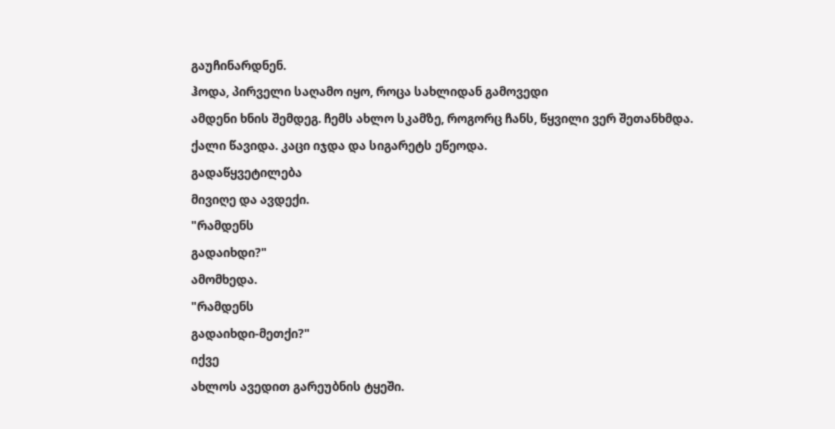გაუჩინარდნენ.
ჰოდა, პირველი საღამო იყო, როცა სახლიდან გამოვედი
ამდენი ხნის შემდეგ. ჩემს ახლო სკამზე, როგორც ჩანს, წყვილი ვერ შეთანხმდა.
ქალი წავიდა. კაცი იჯდა და სიგარეტს ეწეოდა.
გადაწყვეტილება
მივიღე და ავდექი.
"რამდენს
გადაიხდი?"
ამომხედა.
"რამდენს
გადაიხდი-მეთქი?"
იქვე
ახლოს ავედით გარეუბნის ტყეში.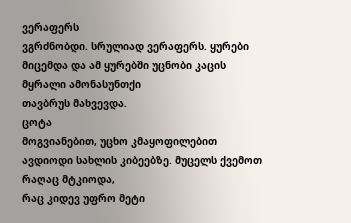ვერაფერს
ვგრძნობდი. სრულიად ვერაფერს. ყურები მიცემდა და ამ ყურებში უცნობი კაცის მყრალი ამონასუნთქი
თავბრუს მახვევდა.
ცოტა
მოგვიანებით, უცხო კმაყოფილებით ავდიოდი სახლის კიბეებზე. მუცელს ქვემოთ რაღაც მტკიოდა,
რაც კიდევ უფრო მეტი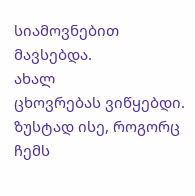სიამოვნებით მავსებდა.
ახალ
ცხოვრებას ვიწყებდი. ზუსტად ისე, როგორც ჩემს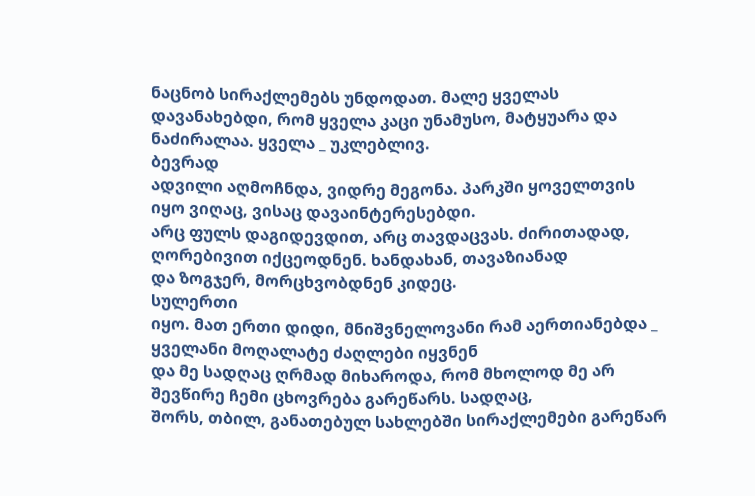ნაცნობ სირაქლემებს უნდოდათ. მალე ყველას
დავანახებდი, რომ ყველა კაცი უნამუსო, მატყუარა და ნაძირალაა. ყველა _ უკლებლივ.
ბევრად
ადვილი აღმოჩნდა, ვიდრე მეგონა. პარკში ყოველთვის იყო ვიღაც, ვისაც დავაინტერესებდი.
არც ფულს დაგიდევდით, არც თავდაცვას. ძირითადად, ღორებივით იქცეოდნენ. ხანდახან, თავაზიანად
და ზოგჯერ, მორცხვობდნენ კიდეც.
სულერთი
იყო. მათ ერთი დიდი, მნიშვნელოვანი რამ აერთიანებდა _ ყველანი მოღალატე ძაღლები იყვნენ
და მე სადღაც ღრმად მიხაროდა, რომ მხოლოდ მე არ შევწირე ჩემი ცხოვრება გარეწარს. სადღაც,
შორს, თბილ, განათებულ სახლებში სირაქლემები გარეწარ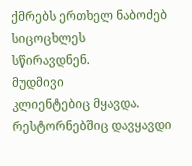ქმრებს ერთხელ ნაბოძებ სიცოცხლეს
სწირავდნენ.
მუდმივი
კლიენტებიც მყავდა. რესტორნებშიც დავყავდი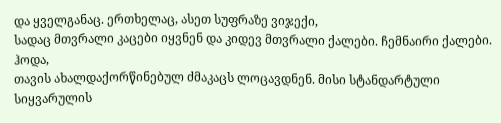და ყველგანაც. ერთხელაც, ასეთ სუფრაზე ვიჯექი,
სადაც მთვრალი კაცები იყვნენ და კიდევ მთვრალი ქალები. ჩემნაირი ქალები.
ჰოდა,
თავის ახალდაქორწინებულ ძმაკაცს ლოცავდნენ. მისი სტანდარტული სიყვარულის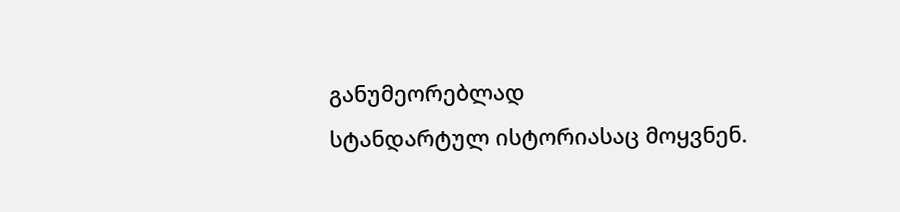განუმეორებლად
სტანდარტულ ისტორიასაც მოყვნენ.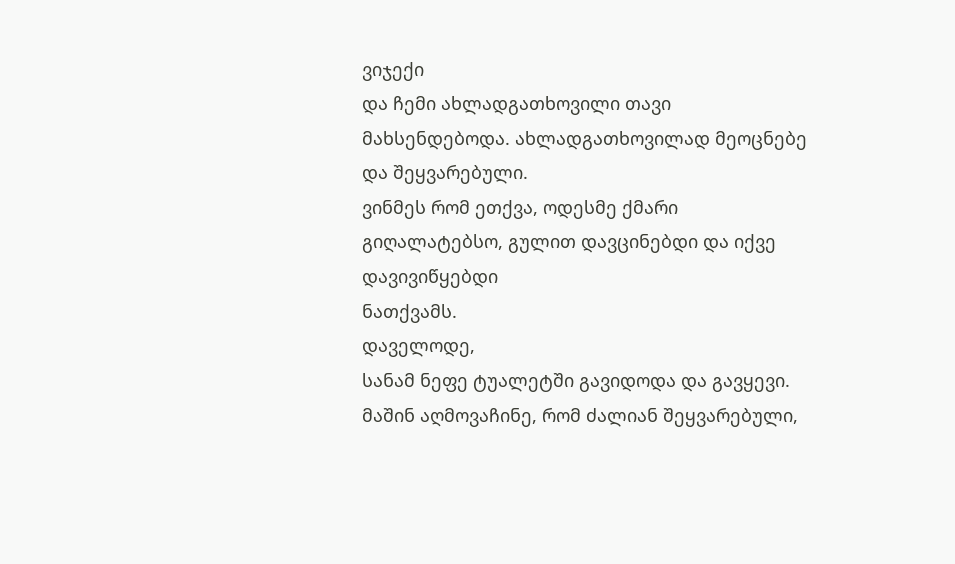ვიჯექი
და ჩემი ახლადგათხოვილი თავი მახსენდებოდა. ახლადგათხოვილად მეოცნებე და შეყვარებული.
ვინმეს რომ ეთქვა, ოდესმე ქმარი გიღალატებსო, გულით დავცინებდი და იქვე დავივიწყებდი
ნათქვამს.
დაველოდე,
სანამ ნეფე ტუალეტში გავიდოდა და გავყევი. მაშინ აღმოვაჩინე, რომ ძალიან შეყვარებული,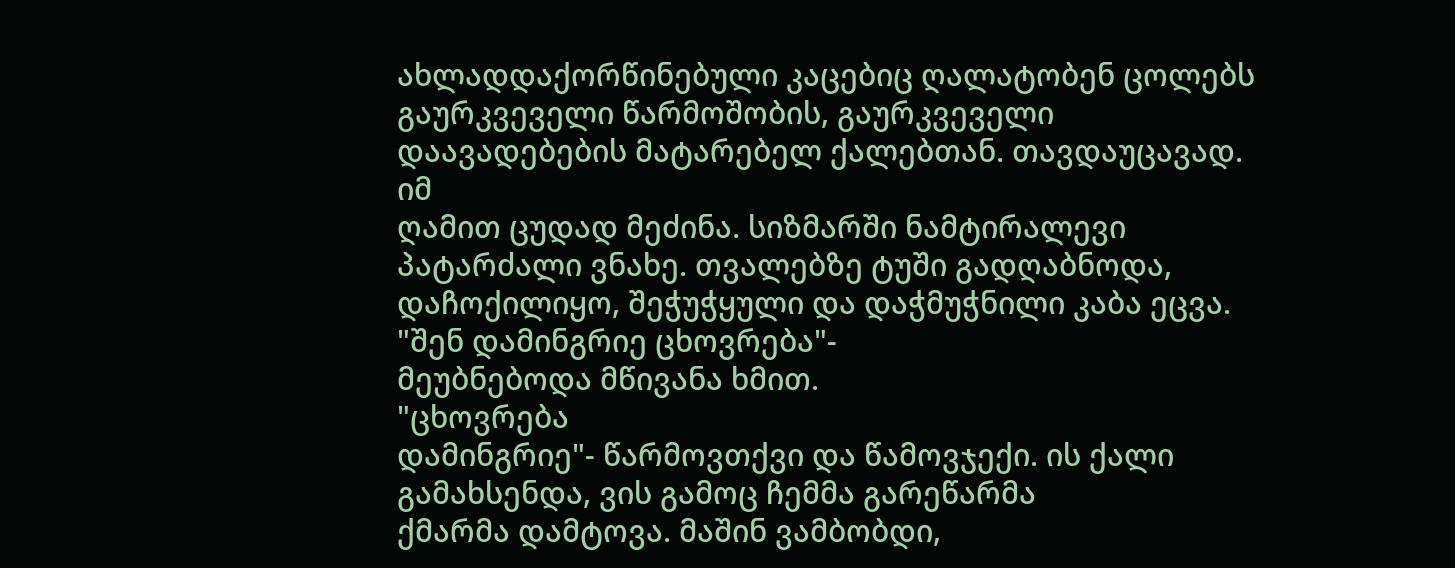ახლადდაქორწინებული კაცებიც ღალატობენ ცოლებს გაურკვეველი წარმოშობის, გაურკვეველი
დაავადებების მატარებელ ქალებთან. თავდაუცავად.
იმ
ღამით ცუდად მეძინა. სიზმარში ნამტირალევი პატარძალი ვნახე. თვალებზე ტუში გადღაბნოდა,
დაჩოქილიყო, შეჭუჭყული და დაჭმუჭნილი კაბა ეცვა. "შენ დამინგრიე ცხოვრება"-
მეუბნებოდა მწივანა ხმით.
"ცხოვრება
დამინგრიე"- წარმოვთქვი და წამოვჯექი. ის ქალი გამახსენდა, ვის გამოც ჩემმა გარეწარმა
ქმარმა დამტოვა. მაშინ ვამბობდი,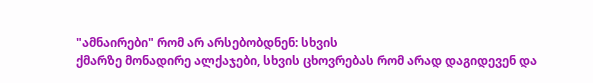"ამნაირები" რომ არ არსებობდნენ: სხვის
ქმარზე მონადირე ალქაჯები, სხვის ცხოვრებას რომ არად დაგიდევენ და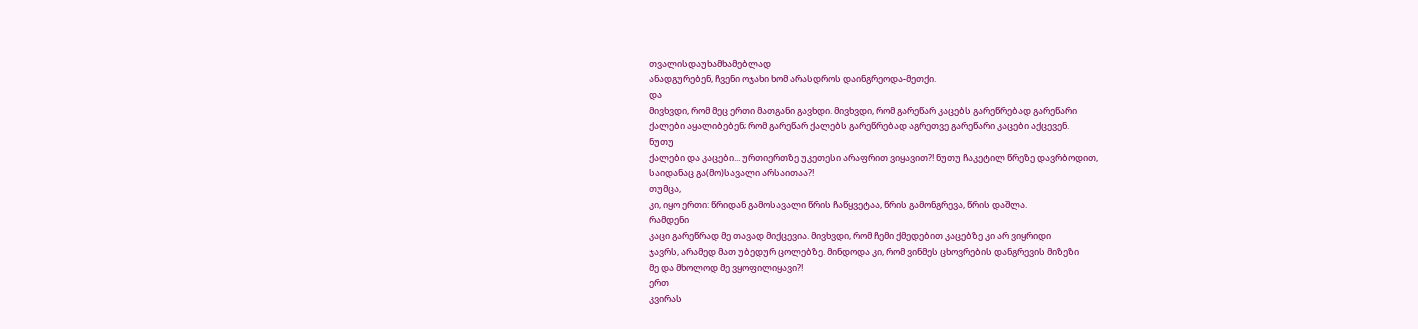თვალისდაუხამხამებლად
ანადგურებენ, ჩვენი ოჯახი ხომ არასდროს დაინგრეოდა-მეთქი.
და
მივხვდი, რომ მეც ერთი მათგანი გავხდი. მივხვდი, რომ გარეწარ კაცებს გარეწრებად გარეწარი
ქალები აყალიბებენ; რომ გარეწარ ქალებს გარეწრებად აგრეთვე გარეწარი კაცები აქცევენ.
ნუთუ
ქალები და კაცები... ურთიერთზე უკეთესი არაფრით ვიყავით?! ნუთუ ჩაკეტილ წრეზე დავრბოდით,
საიდანაც გა(მო)სავალი არსაითაა?!
თუმცა,
კი, იყო ერთი: წრიდან გამოსავალი წრის ჩაწყვეტაა, წრის გამონგრევა, წრის დაშლა.
რამდენი
კაცი გარეწრად მე თავად მიქცევია. მივხვდი, რომ ჩემი ქმედებით კაცებზე კი არ ვიყრიდი
ჯავრს, არამედ მათ უბედურ ცოლებზე. მინდოდა კი, რომ ვინმეს ცხოვრების დანგრევის მიზეზი
მე და მხოლოდ მე ვყოფილიყავი?!
ერთ
კვირას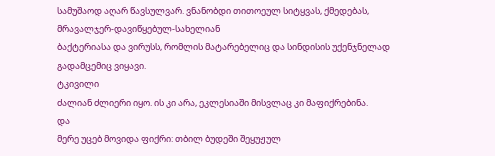სამუშაოდ აღარ წავსულვარ. ვნანობდი თითოეულ სიტყვას, ქმედებას, მრავალჯერ-დავიწყებულ-სახელიან
ბაქტერიასა და ვირუსს, რომლის მატარებელიც და სინდისის უქენჯნელად გადამცემიც ვიყავი.
ტკივილი
ძალიან ძლიერი იყო. ის კი არა, ეკლესიაში მისვლაც კი მაფიქრებინა.
და
მერე უცებ მოვიდა ფიქრი: თბილ ბუდეში შეყუჟულ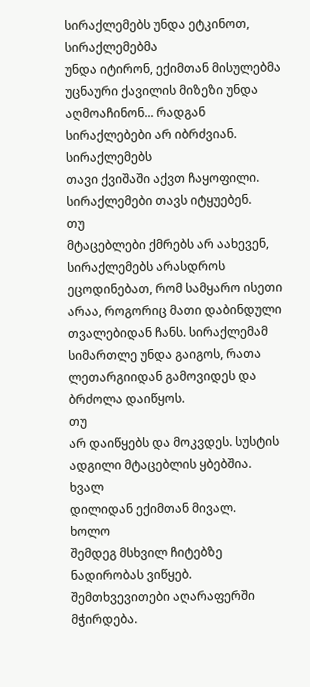სირაქლემებს უნდა ეტკინოთ, სირაქლემებმა
უნდა იტირონ, ექიმთან მისულებმა უცნაური ქავილის მიზეზი უნდა აღმოაჩინონ... რადგან
სირაქლებები არ იბრძვიან.
სირაქლემებს
თავი ქვიშაში აქვთ ჩაყოფილი. სირაქლემები თავს იტყუებენ.
თუ
მტაცებლები ქმრებს არ აახევენ, სირაქლემებს არასდროს ეცოდინებათ, რომ სამყარო ისეთი
არაა, როგორიც მათი დაბინდული თვალებიდან ჩანს. სირაქლემამ სიმართლე უნდა გაიგოს, რათა
ლეთარგიიდან გამოვიდეს და ბრძოლა დაიწყოს.
თუ
არ დაიწყებს და მოკვდეს. სუსტის ადგილი მტაცებლის ყბებშია.
ხვალ
დილიდან ექიმთან მივალ.
ხოლო
შემდეგ მსხვილ ჩიტებზე ნადირობას ვიწყებ. შემთხვევითები აღარაფერში მჭირდება.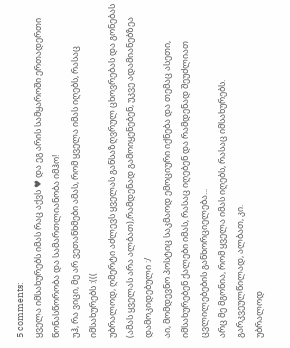5 comments:
ყველა იმსახურებს იმას რაც აქვს ♥ და ეგ არის სამყაროში ერთადერთი წონასწორობა და სამართლიანობა იმჰო!
უჰ, რა ვიცი, მე არ ვეთანხმები ამას, რომ ყველა იმას იღებს, რასაც იმსახურებს :(((
უბრალოდ, ღმერტი აძლევს ყველას განსაზღვრულ ცხოვრებას და გონებას (ამას ყველას არა ალბათ),რამდენად გამოიყენებენ, უკვე ადამიანებზეა დამოკიდებული :/
აი, მომდევნო პოსტიც საკმაოდ ემოციური იქნება და თემაც ასეთი, იმსახურებენ ქალები იმას, რასაც იღებენ და რამდენად შეუძლიათ ცვლილებების განხორციელება...
არც მე მგონია, რომ ყველა იმას იღებს, რასაც იმსახურებს. გარკვეულწილად, ალბათ, კი.
უბრალოდ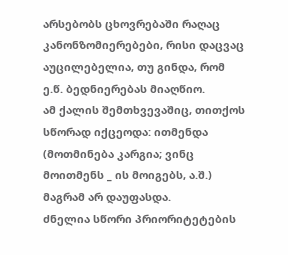არსებობს ცხოვრებაში რაღაც კანონზომიერებები, რისი დაცვაც აუცილებელია, თუ გინდა, რომ ე.წ. ბედნიერებას მიაღწიო.
ამ ქალის შემთხვევაშიც, თითქოს სწორად იქცეოდა: ითმენდა (მოთმინება კარგია; ვინც მოითმენს _ ის მოიგებს, ა.შ.) მაგრამ არ დაუფასდა.
ძნელია სწორი პრიორიტეტების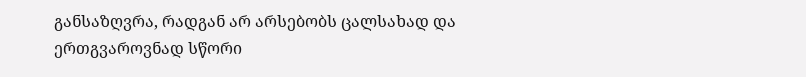განსაზღვრა, რადგან არ არსებობს ცალსახად და ერთგვაროვნად სწორი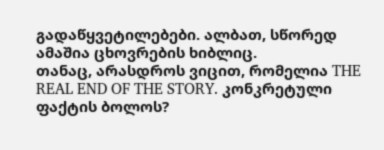გადაწყვეტილებები. ალბათ, სწორედ ამაშია ცხოვრების ხიბლიც.
თანაც, არასდროს ვიცით, რომელია THE REAL END OF THE STORY. კონკრეტული ფაქტის ბოლოს?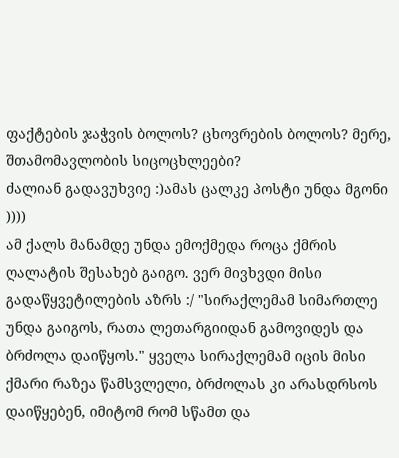ფაქტების ჯაჭვის ბოლოს? ცხოვრების ბოლოს? მერე, შთამომავლობის სიცოცხლეები?
ძალიან გადავუხვიე :)ამას ცალკე პოსტი უნდა მგონი ))))
ამ ქალს მანამდე უნდა ემოქმედა როცა ქმრის ღალატის შესახებ გაიგო. ვერ მივხვდი მისი გადაწყვეტილების აზრს :/ "სირაქლემამ სიმართლე უნდა გაიგოს, რათა ლეთარგიიდან გამოვიდეს და ბრძოლა დაიწყოს." ყველა სირაქლემამ იცის მისი ქმარი რაზეა წამსვლელი, ბრძოლას კი არასდრსოს დაიწყებენ, იმიტომ რომ სწამთ და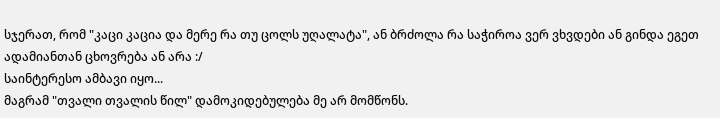სჯერათ, რომ "კაცი კაცია და მერე რა თუ ცოლს უღალატა", ან ბრძოლა რა საჭიროა ვერ ვხვდები ან გინდა ეგეთ ადამიანთან ცხოვრება ან არა :/
საინტერესო ამბავი იყო...
მაგრამ "თვალი თვალის წილ" დამოკიდებულება მე არ მომწონს.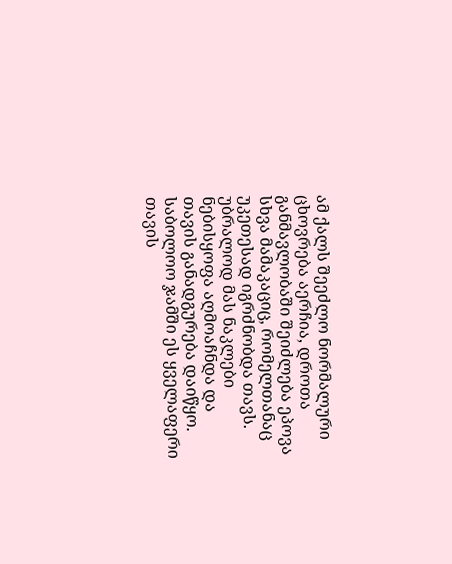ამ ქალს შეეძლო ნორმალური ცხოვრება აერჩია, დროთა განმავლობაში შეიძლება ეპოვა სხვა მამაკაციც, რომელთანაც უკეთესად იგრძნობდა თავს.
უბრალოდ მას ნაკლები ნებისყოფა აღმოაჩნდა და თავის განადგურება დაიწყო. საბოლოო ჯამში ეს ყველაფერი თავის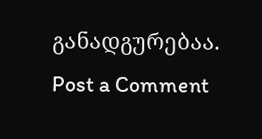განადგურებაა.
Post a Comment